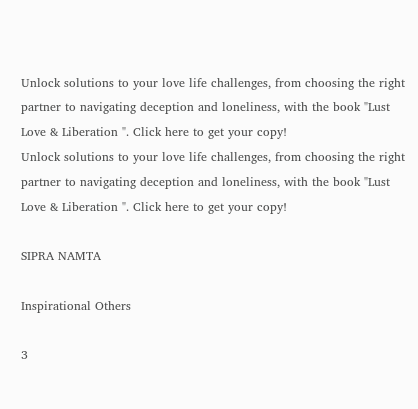Unlock solutions to your love life challenges, from choosing the right partner to navigating deception and loneliness, with the book "Lust Love & Liberation ". Click here to get your copy!
Unlock solutions to your love life challenges, from choosing the right partner to navigating deception and loneliness, with the book "Lust Love & Liberation ". Click here to get your copy!

SIPRA NAMTA

Inspirational Others

3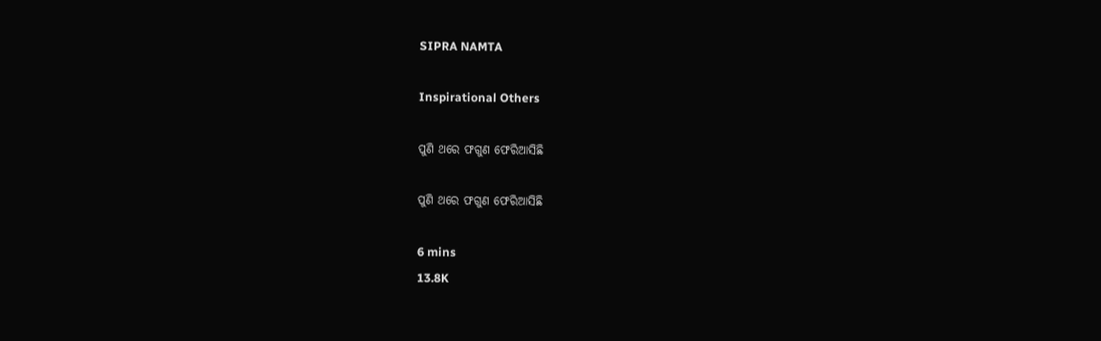SIPRA NAMTA

Inspirational Others

ପୁଣି ଥରେ ଫଗୁଣ ଫେରିଆସିଛି

ପୁଣି ଥରେ ଫଗୁଣ ଫେରିଆସିଛି

6 mins
13.8K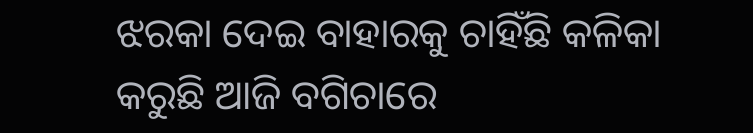ଝରକା ଦେଇ ବାହାରକୁ ଚାହିଁଛି କଳିକା   କରୁଛି ଆଜି ବଗିଚାରେ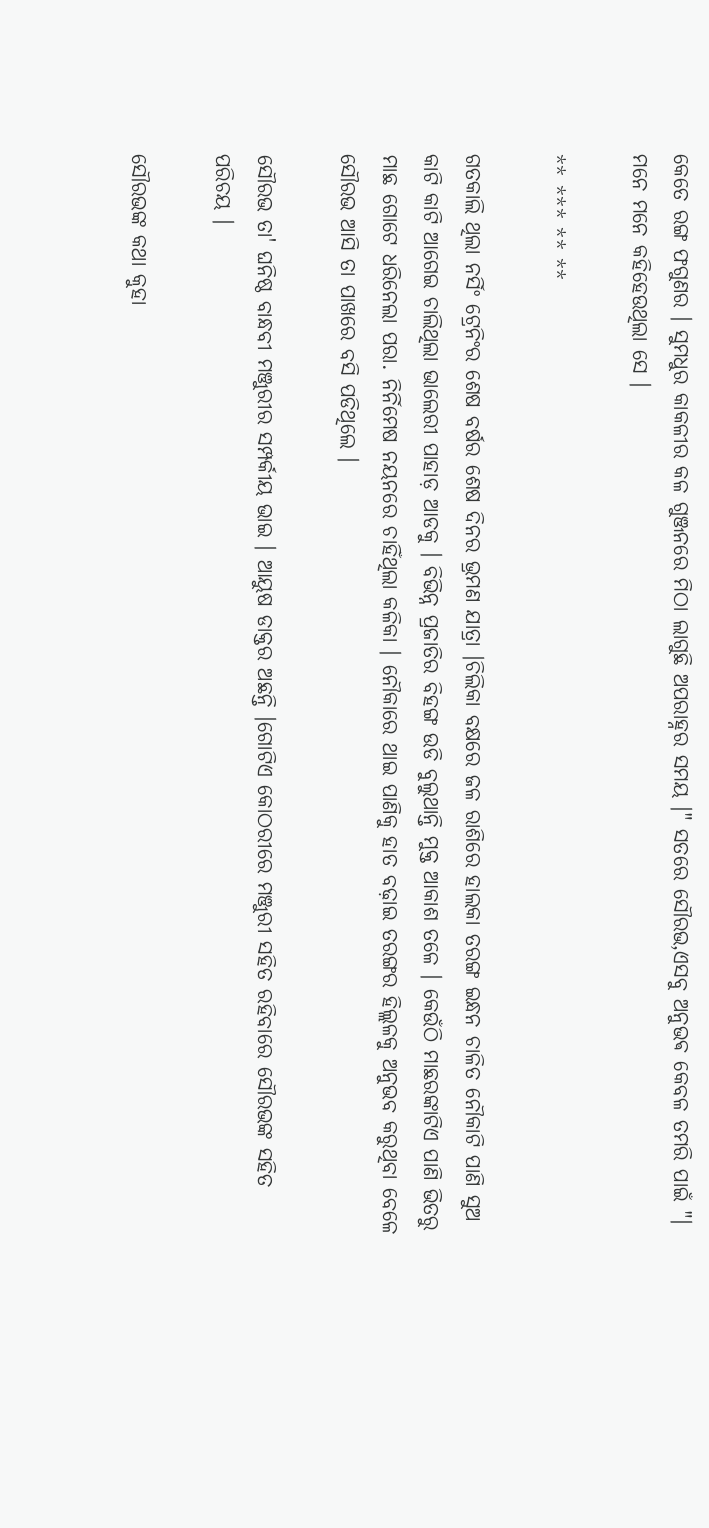କେତେ ରଙ୍ଗ ଫଗୁଣର । ସୁମଧୁର କାକଳୀର କଳ ଗୁଞ୍ଜନରେ ମିଠା ଲାଗୁଛି ଅପରାହ୍ନର ସମୟ ।" ସତରେ ସୌରଭ,ଏସବୁ ଅନୁଭଵ କେବଳ ତମରି ପାଇଁ "। ମନେ ମନେ କହିହେଉଥିଲା ସେ ।

** *** ** **

ଗତକାଲି ଥିଲା ନର୍ସିଂ ଟ୍ରେନିଂର ଶେଷ ବର୍ଷର ଶେଷ ଦିନର ଭ୍ରମଣ ଯାତ୍ରା ।ଚିଲିକା ବକ୍ଷରେ ଜଳ ରାଶିରେ ହାଲକା ତରଙ୍ଗ ଇନ୍ଧନ ଚାଳିତ ନୌକାଟି ପାଣି ସୁଅ କାଟି କାଟି ଆଗେଇ ଚାଲିଥିଲା ଭାଲେରୀ ପାହାଡ଼ ଆଡକୁ । ବିଭିନ୍ନ ପ୍ରଜାତିର ବିହଙ୍ଗ ଉଡି ବୁଲୁଥାନ୍ତି ମୁକ୍ତ ଆକାଶ ତଳେ । କେଉଁଠି ମାଛରଙ୍କାଟିଏ ପାଣି ଭିତରୁ ମାଛ ଗୋଟେ ଧରିନେଲା ପରା. ନିର୍ନିମେଷ ନୟନରେ ଚାହିଁଥିଲା କଳିକା । ନୌକାରେ ଥାଇ ପାଣିକୁ ହାତ ବଢ଼ାଇ ତରଙ୍ଗର ହିଲ୍ଲଳକୁ ଅନୁଭବ କରୁଥିବା ବେଳେ ସୌରଭ ଆସି ତା ପାଖରେ ବସି ପଡିଥିଲେ ।

ସୌରଭ ତା' ଘନିଷ୍ଠ ବାନ୍ଧବୀ ମଞ୍ଜୁରୀର ସମ୍ପର୍କୀୟ ଭାଇ । ଆୟୁଷ ଡାକ୍ତର ଅଛନ୍ତି ।ଗୋଟିଏ କୋଠରୀରେ ମଞ୍ଜୁରୀ ସହିତ ରହିବାରେ ସୌରଭଙ୍କ ସହିତ ପରିଚୟ ।

ସୌରଭଙ୍କ କଥା କୁହା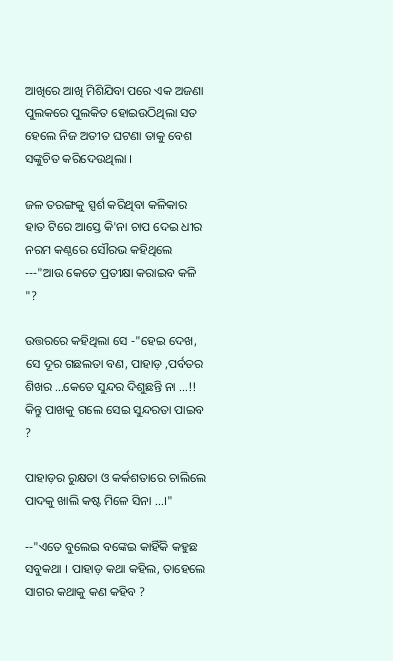ଆଖିରେ ଆଖି ମିଶିଯିବା ପରେ ଏକ ଅଜଣା ପୁଲକରେ ପୁଲକିତ ହୋଇଉଠିଥିଲା ସତ ହେଲେ ନିଜ ଅତୀତ ଘଟଣା ତାକୁ ବେଶ ସଙ୍କୁଚିତ କରିଦେଉଥିଲା ।

ଜଳ ତରଙ୍ଗକୁ ସ୍ପର୍ଶ କରିଥିବା କଳିକାର ହାତ ଟିରେ ଆସ୍ତେ କି'ନା ଚାପ ଦେଇ ଧୀର ନରମ କଣ୍ଠରେ ସୌରଭ କହିଥିଲେ ---"ଆଉ କେତେ ପ୍ରତୀକ୍ଷା କରାଇବ କଳି "?

ଉତ୍ତରରେ କହିଥିଲା ସେ -"ହେଇ ଦେଖ, ସେ ଦୂର ଗଛଲତା ବଣ, ପାହାଡ଼ ,ପର୍ବତର ଶିଖର ...କେତେ ସୁନ୍ଦର ଦିଶୁଛନ୍ତି ନା ...!! କିନ୍ତୁ ପାଖକୁ ଗଲେ ସେଇ ସୁନ୍ଦରତା ପାଇବ ?

ପାହାଡ଼ର ରୁକ୍ଷତା ଓ କର୍କଶତାରେ ଚାଲିଲେ ପାଦକୁ ଖାଲି କଷ୍ଟ ମିଳେ ସିନା ...।"

--"ଏତେ ବୁଲେଇ ବଙ୍କେଇ କାହିଁକି କହୁଛ ସବୁକଥା । ପାହାଡ଼ କଥା କହିଲ, ତାହେଲେ ସାଗର କଥାକୁ କଣ କହିବ ?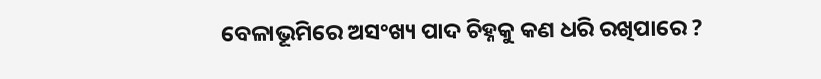ବେଳାଭୂମିରେ ଅସଂଖ୍ୟ ପାଦ ଚିହ୍ନକୁ କଣ ଧରି ରଖିପାରେ ?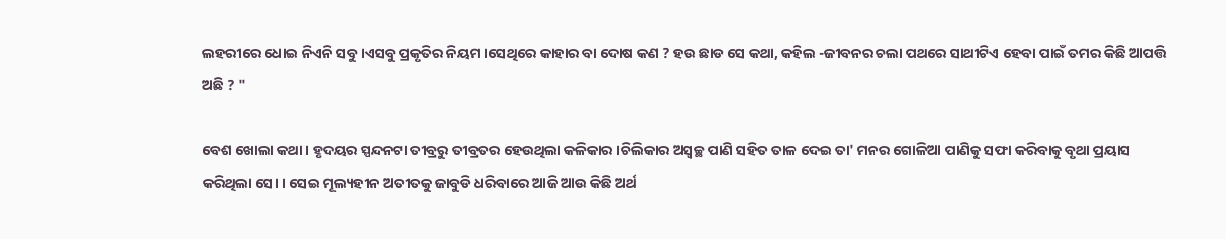ଲହରୀରେ ଧୋଇ ନିଏନି ସବୁ ।ଏସବୁ ପ୍ରକୃତିର ନିୟମ ।ସେଥିରେ କାହାର ବା ଦୋଷ କଣ ? ହଉ ଛାଡ ସେ କଥା, କହିଲ -ଜୀବନର ଚଲା ପଥରେ ସାଥୀଟିଏ ହେବା ପାଇଁ ତମର କିଛି ଆପତ୍ତି ଅଛି ? "

ବେଶ ଖୋଲା କଥା । ହୃଦୟର ସ୍ପନ୍ଦନଟା ତୀବ୍ରରୁ ତୀବ୍ରତର ହେଉଥିଲା କଳିକାର ।ଚିଲିକାର ଅସ୍ବଚ୍ଛ ପାଣି ସହିତ ତାଳ ଦେଇ ତା' ମନର ଗୋଳିଆ ପାଣିକୁ ସଫା କରିବାକୁ ବୃଥା ପ୍ରୟାସ କରିଥିଲା ସେ। । ସେଇ ମୂଲ୍ୟହୀନ ଅତୀତକୁ ଜାବୁଡି ଧରିବାରେ ଆଜି ଆଉ କିଛି ଅର୍ଥ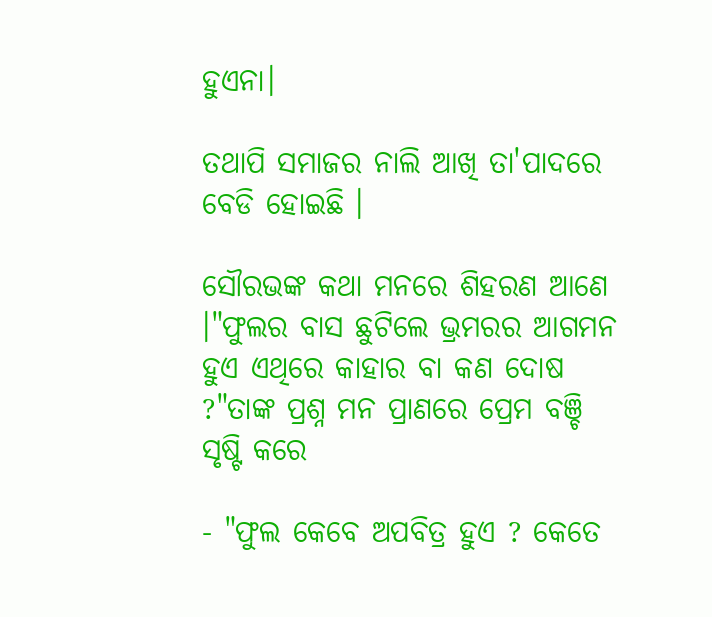ହୁଏନା।

ତଥାପି ସମାଜର ନାଲି ଆଖି ତା'ପାଦରେ ବେଡି ହୋଇଛି ।

ସୌରଭଙ୍କ କଥା ମନରେ ଶିହରଣ ଆଣେ ।"ଫୁଲର ବାସ ଛୁଟିଲେ ଭ୍ରମରର ଆଗମନ ହୁଏ ଏଥିରେ କାହାର ବା କଣ ଦୋଷ ?"ତାଙ୍କ ପ୍ରଶ୍ନ ମନ ପ୍ରାଣରେ ପ୍ରେମ ବଞ୍ଚି ସୃଷ୍ଟି କରେ

- "ଫୁଲ କେବେ ଅପବିତ୍ର ହୁଏ ? କେତେ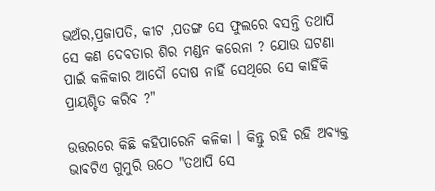ଭଅଁର,ପ୍ରଜାପତି, କୀଟ ,ପତଙ୍ଗ ସେ ଫୁଲରେ ବସନ୍ତି ତଥାପି ସେ କଣ ଦେବତାର ଶିର ମଣ୍ଡନ କରେନା ? ଯୋଉ ଘଟଣା ପାଇଁ କଳିକାର ଆଦୌ ଦୋଷ ନାହିଁ ସେଥିରେ ସେ କାହିଁକି ପ୍ରାୟଶ୍ଚିତ କରିବ ?"

ଉତ୍ତରରେ କିଛି କହିପାରେନି କଳିକା । କିନ୍ତୁ ରହି ରହି ଅବ୍ୟକ୍ତ ଭାଵଟିଏ ଗୁମୁରି ଉଠେ "ତଥାପି ସେ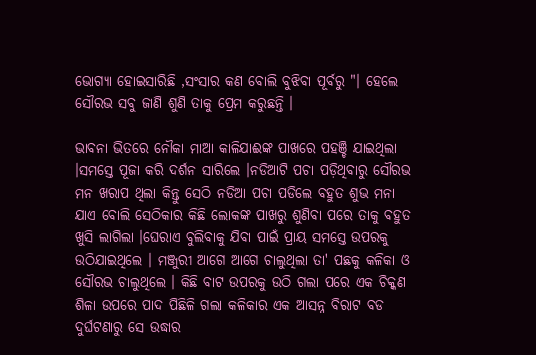ଭୋଗ୍ୟା ହୋଇସାରିଛି ,ସଂସାର କଣ ବୋଲି ବୁଝିବା ପୂର୍ବରୁ "। ହେଲେ ସୌରଭ ସବୁ ଜାଣି ଶୁଣି ତାକୁ ପ୍ରେମ କରୁଛନ୍ତି ।

ଭାବନା ଭିତରେ ନୌକା ମାଆ କାଳିଯାଈଙ୍କ ପାଖରେ ପହଞ୍ଚି ଯାଇଥିଲା ।ସମସ୍ତେ ପୂଜା କରି ଦର୍ଶନ ସାରିଲେ ।ନଡିଆଟି ପଚା ପଡ଼ିଥିବାରୁ ସୌରଭ ମନ ଖରାପ ଥିଲା କିନ୍ତୁ ସେଠି ନଡିଆ ପଚା ପଡିଲେ ବହୁତ ଶୁଭ ମନା ଯାଏ ବୋଲି ସେଠିକାର କିଛି ଲୋକଙ୍କ ପାଖରୁ ଶୁଣିବା ପରେ ତାକୁ ବହୁତ ଖୁସି ଲାଗିଲା ।ଘେରାଏ ବୁଲିବାକୁ ଯିବା ପାଇଁ ପ୍ରାୟ ସମସ୍ତେ ଉପରକୁ ଉଠିଯାଇଥିଲେ । ମଞ୍ଜୁରୀ ଆଗେ ଆଗେ ଚାଲୁଥିଲା ତା' ପଛକୁ କଳିକା ଓ ସୌରଭ ଚାଲୁଥିଲେ । କିଛି ବାଟ ଉପରକୁ ଉଠି ଗଲା ପରେ ଏକ ଚିକ୍କଣ ଶିଳା ଉପରେ ପାଦ ପିଛିଳି ଗଲା କଳିକାର ଏକ ଆସନ୍ନ ବିରାଟ ବଡ ଦୁର୍ଘଟଣାରୁ ସେ ଉଦ୍ଧାର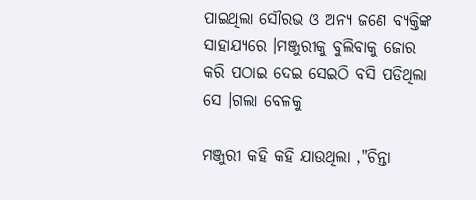ପାଇଥିଲା ସୌରଭ ଓ ଅନ୍ୟ ଜଣେ ବ୍ୟକ୍ତିଙ୍କ ସାହାଯ୍ୟରେ ।ମଞ୍ଜୁରୀକୁ ବୁଲିବାକୁ ଜୋର କରି ପଠାଇ ଦେଇ ସେଇଠି ବସି ପଡିଥିଲା ସେ ।ଗଲା ବେଳକୁ

ମଞ୍ଜୁରୀ କହି କହି ଯାଉଥିଲା ,"ଚିନ୍ତା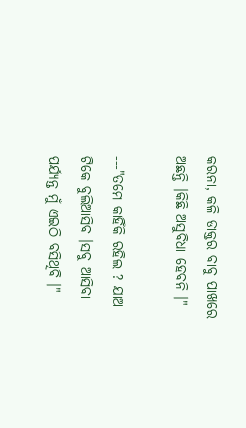କରନା, କଳି ଡାକ୍ତର ବାବୁ ପାଖରେ ଅଛନ୍ତି ।କିଛି ଅସୁବିଧା ହେବନି ।"

---"ତମେ କାହିଁକି ରହିଲ ? ଯାଅ ଟିକେ ବୁଲିଆସିବ ।ସବୁ ଆସିବା ପର୍ଯ୍ୟନ୍ତ ମୁଁ ଏଇଠି ବସିଥିବି ।"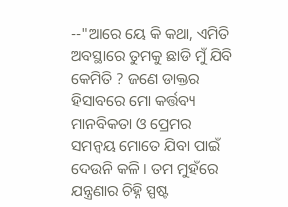--"ଆରେ ୟେ କି କଥା, ଏମିତି ଅବସ୍ଥାରେ ତୁମକୁ ଛାଡି ମୁଁ ଯିବି କେମିତି ? ଜଣେ ଡାକ୍ତର ହିସାବରେ ମୋ କର୍ତ୍ତବ୍ୟ ମାନବିକତା ଓ ପ୍ରେମର ସମନ୍ୱୟ ମୋତେ ଯିବା ପାଇଁ ଦେଉନି କଳି । ତମ ମୁହଁରେ ଯନ୍ତ୍ରଣାର ଚିହ୍ନି ସ୍ପଷ୍ଟ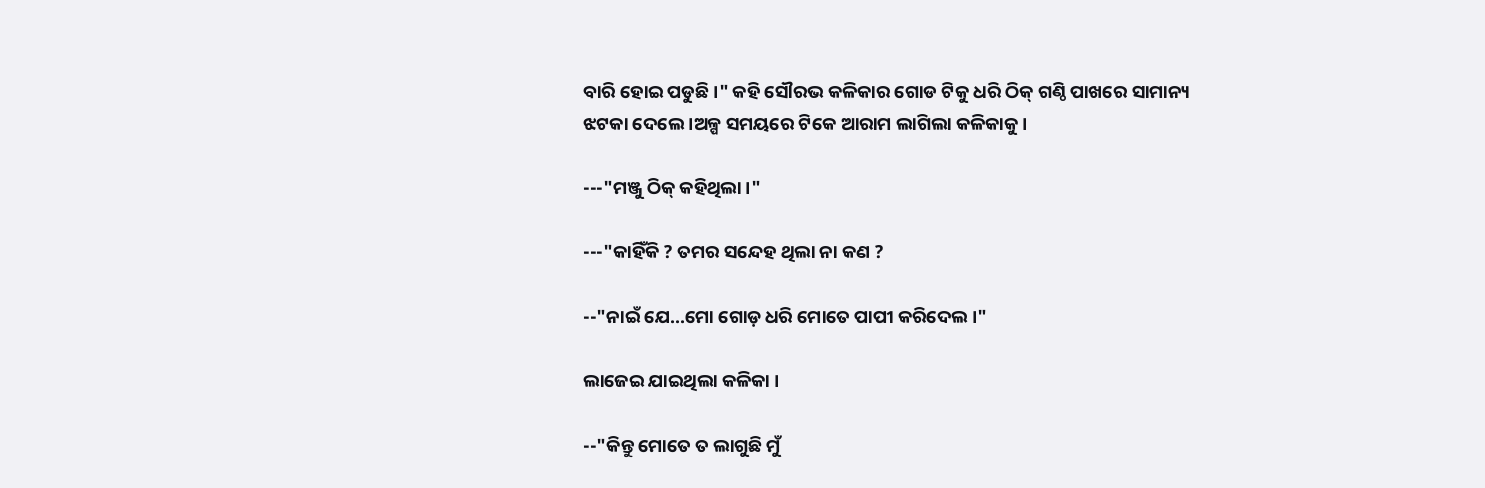ବାରି ହୋଇ ପଡୁଛି ।" କହି ସୌରଭ କଳିକାର ଗୋଡ ଟିକୁ ଧରି ଠିକ୍ ଗଣ୍ଠି ପାଖରେ ସାମାନ୍ୟ ଝଟକା ଦେଲେ ।ଅଳ୍ପ ସମୟରେ ଟିକେ ଆରାମ ଲାଗିଲା କଳିକାକୁ ।

---"ମଞ୍ଜୁ ଠିକ୍ କହିଥିଲା ।"

---"କାହିଁକି ? ତମର ସନ୍ଦେହ ଥିଲା ନା କଣ ?

--"ନାଇଁ ଯେ...ମୋ ଗୋଡ଼ ଧରି ମୋତେ ପାପୀ କରିଦେଲ ।"

ଲାଜେଇ ଯାଇଥିଲା କଳିକା ।

--"କିନ୍ତୁ ମୋତେ ତ ଲାଗୁଛି ମୁଁ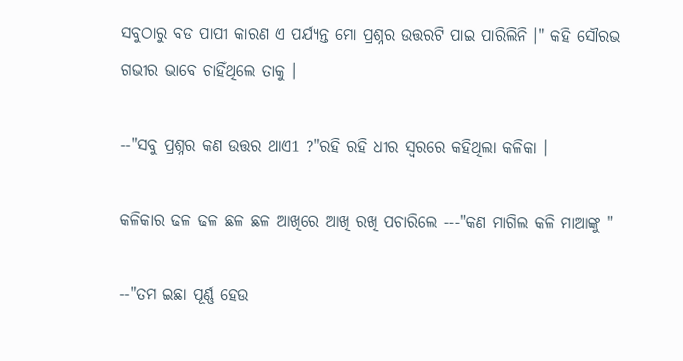ସବୁଠାରୁ ବଡ ପାପୀ କାରଣ ଏ ପର୍ଯ୍ୟନ୍ତ ମୋ ପ୍ରଶ୍ନର ଉତ୍ତରଟି ପାଇ ପାରିଲିନି ।" କହି ସୌରଭ ଗଭୀର ଭାବେ ଚାହିଁଥିଲେ ତାକୁ ।

--"ସବୁ ପ୍ରଶ୍ନର କଣ ଉତ୍ତର ଥାଏ1 ?"ରହି ରହି ଧୀର ସ୍ୱରରେ କହିଥିଲା କଳିକା ।

କଳିକାର ଢଳ ଢଳ ଛଳ ଛଳ ଆଖିରେ ଆଖି ରଖି ପଚାରିଲେ ---"କଣ ମାଗିଲ କଳି ମାଆଙ୍କୁ "

--"ତମ ଇଛା ପୂର୍ଣ୍ଣ ହେଉ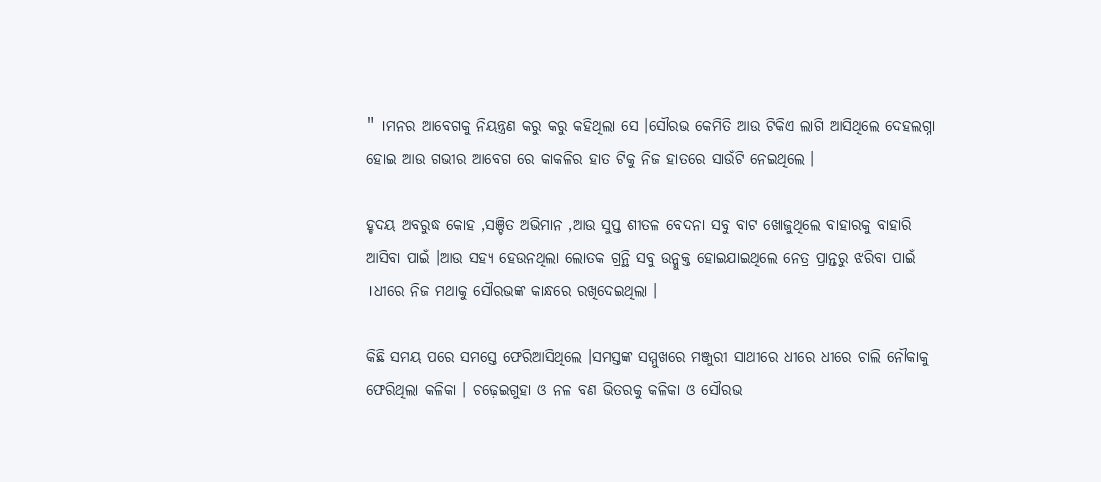" ।ମନର ଆବେଗକୁ ନିୟନ୍ତ୍ରଣ କରୁ କରୁ କହିଥିଲା ସେ ।ସୌରଭ କେମିତି ଆଉ ଟିକିଏ ଲାଗି ଆସିଥିଲେ ଦେହଲଗ୍ନା ହୋଇ ଆଉ ଗଭୀର ଆବେଗ ରେ କାକଳିର ହାତ ଟିକୁ ନିଜ ହାତରେ ସାଉଁଟି ନେଇଥିଲେ ।

ହୃଦୟ ଅବରୁଦ୍ଧ କୋହ ,ସଞ୍ଚିତ ଅଭିମାନ ,ଆଉ ସୁପ୍ତ ଶୀତଳ ବେଦନା ସବୁ ବାଟ ଖୋଜୁଥିଲେ ବାହାରକୁ ବାହାରି ଆସିବା ପାଇଁ ।ଆଉ ସହ୍ୟ ହେଉନଥିଲା ଲୋତକ ଗ୍ରନ୍ଥି ସବୁ ଉନ୍ମୁକ୍ତ ହୋଇଯାଇଥିଲେ ନେତ୍ର ପ୍ରାନ୍ତରୁ ଝରିବା ପାଇଁ ।ଧୀରେ ନିଜ ମଥାକୁ ସୌରଭଙ୍କ କାନ୍ଧରେ ରଖିଦେଇଥିଲା ।

କିଛି ସମୟ ପରେ ସମସ୍ତେ ଫେରିଆସିଥିଲେ ।ସମସ୍ତଙ୍କ ସମ୍ମୁଖରେ ମଞ୍ଜୁରୀ ସାଥୀରେ ଧୀରେ ଧୀରେ ଚାଲି ନୌକାକୁ ଫେରିଥିଲା କଳିକା । ଚଢ଼େଇଗୁହା ଓ ନଳ ବଣ ଭିତରକୁ କଳିକା ଓ ସୌରଭ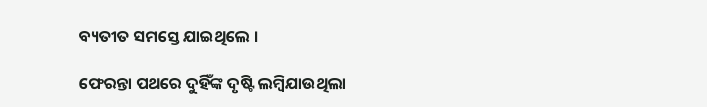ବ୍ୟତୀତ ସମସ୍ତେ ଯାଇଥିଲେ ।

ଫେରନ୍ତା ପଥରେ ଦୁହିଁଙ୍କ ଦୃଷ୍ଟି ଲମ୍ବିଯାଉଥିଲା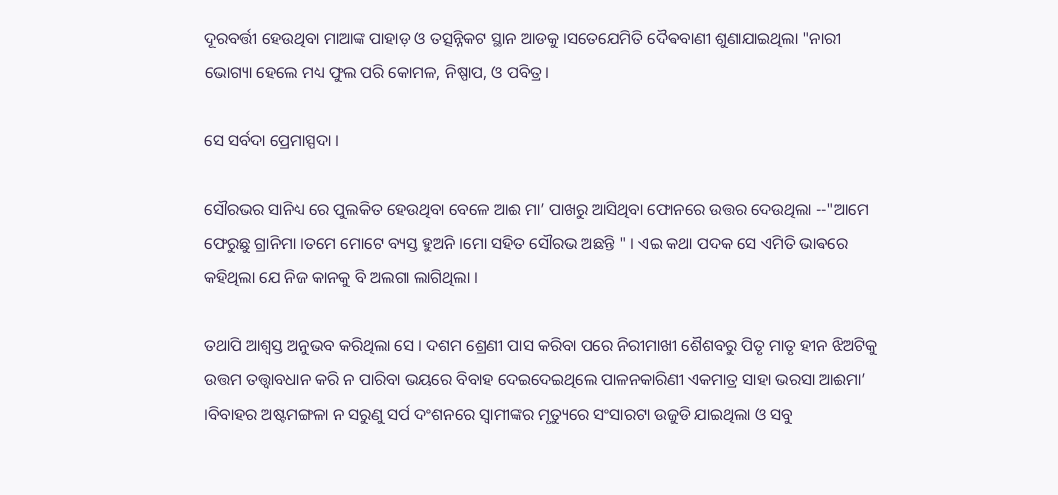ଦୂରବର୍ତ୍ତୀ ହେଉଥିବା ମାଆଙ୍କ ପାହାଡ଼ ଓ ତତ୍ସନ୍ନିକଟ ସ୍ଥାନ ଆଡକୁ ।ସତେଯେମିତି ଦୈଵବାଣୀ ଶୁଣାଯାଇଥିଲା "ନାରୀ ଭୋଗ୍ୟା ହେଲେ ମଧ୍ୟ ଫୁଲ ପରି କୋମଳ, ନିଷ୍ପାପ, ଓ ପବିତ୍ର।

ସେ ସର୍ବଦା ପ୍ରେମାସ୍ପଦା ।

ସୌରଭର ସାନିଧ୍ୟ ରେ ପୁଲକିତ ହେଉଥିବା ବେଳେ ଆଈ ମା’ ପାଖରୁ ଆସିଥିବା ଫୋନରେ ଉତ୍ତର ଦେଉଥିଲା --"ଆମେ ଫେରୁଛୁ ଗ୍ରାନିମା ।ତମେ ମୋଟେ ବ୍ୟସ୍ତ ହୁଅନି ।ମୋ ସହିତ ସୌରଭ ଅଛନ୍ତି " । ଏଇ କଥା ପଦକ ସେ ଏମିତି ଭାଵରେ କହିଥିଲା ଯେ ନିଜ କାନକୁ ବି ଅଲଗା ଲାଗିଥିଲା ।

ତଥାପି ଆଶ୍ୱସ୍ତ ଅନୁଭବ କରିଥିଲା ସେ । ଦଶମ ଶ୍ରେଣୀ ପାସ କରିବା ପରେ ନିରୀମାଖୀ ଶୈଶବରୁ ପିତୃ ମାତୃ ହୀନ ଝିଅଟିକୁ ଉତ୍ତମ ତତ୍ତ୍ୱାବଧାନ କରି ନ ପାରିବା ଭୟରେ ବିବାହ ଦେଇଦେଇଥିଲେ ପାଳନକାରିଣୀ ଏକମାତ୍ର ସାହା ଭରସା ଆଈମା’ ।ବିବାହର ଅଷ୍ଟମଙ୍ଗଳା ନ ସରୁଣୁ ସର୍ପ ଦଂଶନରେ ସ୍ୱାମୀଙ୍କର ମୃତ୍ୟୁରେ ସଂସାରଟା ଉଜୁଡି ଯାଇଥିଲା ଓ ସବୁ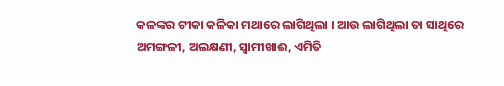କଳଙ୍କର ଟୀକା କଳିକା ମଥାରେ ଲାଗିଥିଲା । ଆଉ ଲାଗିଥିଲା ତା ସାଥିରେ ଅମଙ୍ଗଳୀ, ଅଲକ୍ଷଣୀ, ସ୍ୱାମୀଖାଈ, ଏମିତି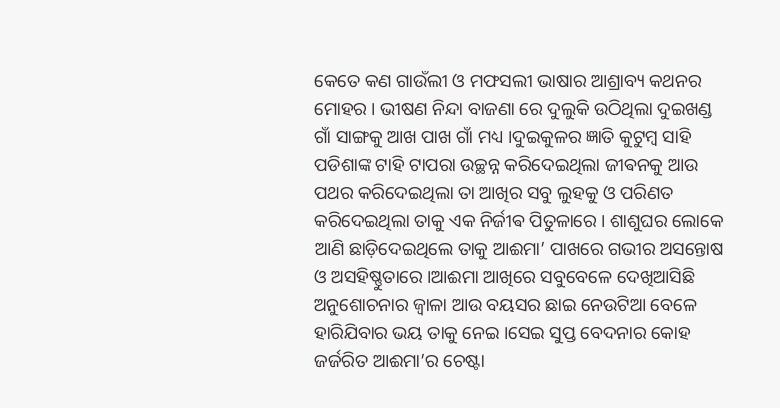କେତେ କଣ ଗାଉଁଲୀ ଓ ମଫସଲୀ ଭାଷାର ଆଶ୍ରାବ୍ୟ କଥନର ମୋହର । ଭୀଷଣ ନିନ୍ଦା ବାଜଣା ରେ ଦୁଲୁକି ଉଠିଥିଲା ଦୁଇଖଣ୍ଡ ଗାଁ ସାଙ୍ଗକୁ ଆଖ ପାଖ ଗାଁ ମଧ୍ୟ ।ଦୁଇକୁଳର ଜ୍ଞାତି କୁଟୁମ୍ବ ସାହି ପଡିଶାଙ୍କ ଟାହି ଟାପରା ଉଚ୍ଛନ୍ନ କରିଦେଇଥିଲା ଜୀଵନକୁ ଆଉ ପଥର କରିଦେଇଥିଲା ତା ଆଖିର ସବୁ ଲୁହକୁ ଓ ପରିଣତ କରିଦେଇଥିଲା ତାକୁ ଏକ ନିର୍ଜୀଵ ପିତୁଳାରେ । ଶାଶୁଘର ଲୋକେ ଆଣି ଛାଡ଼ିଦେଇଥିଲେ ତାକୁ ଆଈମା’ ପାଖରେ ଗଭୀର ଅସନ୍ତୋଷ ଓ ଅସହିଷ୍ଣୁତାରେ ।ଆଈମା ଆଖିରେ ସବୁବେଳେ ଦେଖିଆସିଛି ଅନୁଶୋଚନାର ଜ୍ବାଳା ଆଉ ବୟସର ଛାଇ ନେଉଟିଆ ବେଳେ ହାରିଯିବାର ଭୟ ତାକୁ ନେଇ ।ସେଇ ସୁପ୍ତ ବେଦନାର କୋହ ଜର୍ଜରିତ ଆଈମା’ର ଚେଷ୍ଟା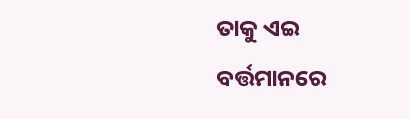ତାକୁ ଏଇ ବର୍ତ୍ତମାନରେ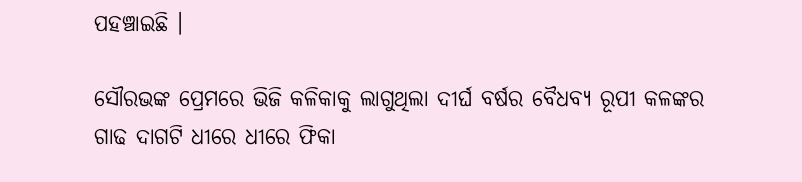ପହଞ୍ଚାଇଛି ।

ସୌରଭଙ୍କ ପ୍ରେମରେ ଭିଜି କଳିକାକୁ ଲାଗୁଥିଲା ଦୀର୍ଘ ବର୍ଷର ବୈଧବ୍ୟ ରୂପୀ କଳଙ୍କର ଗାଢ ଦାଗଟି ଧୀରେ ଧୀରେ ଫିକା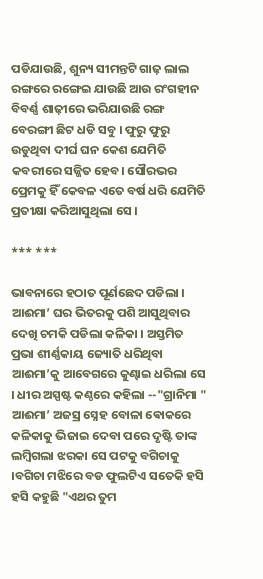ପଡିଯାଉଛି, ଶୁନ୍ୟ ସୀମନ୍ତଟି ଗାଢ଼ ଲାଲ ରଙ୍ଗରେ ରଙ୍ଗେଇ ଯାଉଛି ଆଉ ରଂଗହୀନ ବିବର୍ଣ୍ଣ ଶାଢ଼ୀରେ ଭରିଯାଉଛି ରଙ୍ଗ ବେରଙ୍ଗୀ ଛିଟ ଧଡି ସବୁ । ଫୁରୁ ଫୁରୁ ଉଡୁଥିବା ଦୀର୍ଘ ଘନ କେଶ ଯେମିତି କବରୀରେ ସଜ୍ଜିତ ହେବ। ସୌରଭର ପ୍ରେମକୁ ହିଁ କେବଳ ଏତେ ବର୍ଷ ଧରି ଯେମିତି ପ୍ରତୀକ୍ଷା କରିଆସୁଥିଲା ସେ ।

*** ***

ଭାବନାରେ ହଠାତ ପୂର୍ଣଛେଦ ପଡିଲା । ଆଈମା’ ଘର ଭିତରକୁ ପଶି ଆସୁଥିବାର ଦେଖି ଚମକି ପଡିଲା କଳିକା । ଅସ୍ତମିତ ପ୍ରଭା ଶୀର୍ଣ୍ଣକାୟ ଜ୍ୟୋତି ଧରିଥିବା ଆଈମା’କୁ ଆବେଗରେ କୁଣ୍ଢାଇ ଧରିଲା ସେ । ଧୀର ଅସ୍ପଷ୍ଟ କଣ୍ଠରେ କହିଲା --"ଗ୍ରାନିମା " ଆଈମା’ ଅଜସ୍ର ସ୍ନେହ ବୋଳା ଵୋକରେ କଳିକାକୁ ଭିଜାଇ ଦେବା ପରେ ଦୃଷ୍ଟି ତାଙ୍କ ଲମ୍ବିଗଲା ଝରକା ସେ ପଟକୁ ବଗିଚାକୁ ।ବଗିଚା ମଝିରେ ବଡ ଫୁଲଟିଏ ସତେକି ହସି ହସି କହୁଛି "ଏଥର ତୁମ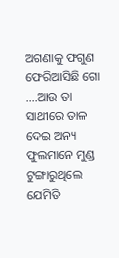ଅଗଣାକୁ ଫଗୁଣ ଫେରିଆସିଛି ଗୋ ....ଆଉ ତା ସାଥୀରେ ତାଳ ଦେଇ ଅନ୍ୟ ଫୁଲମାନେ ମୁଣ୍ଡ ଟୁଙ୍ଗାରୁଥିଲେ ଯେମିତି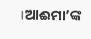।ଆଈମା’ଙ୍କ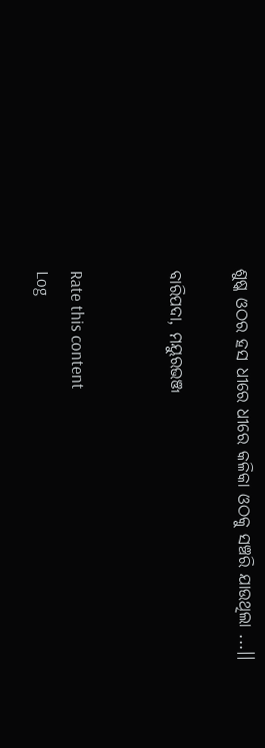ଶୁଷ୍କ ଓଠର ହସ ଧୀରେ ଧୀରେ କଳିକା ଓଠକୁ ସଞ୍ଚରି ଯାଉଥିଲା ...।।

ବାରିପଦା, ମୟୁରଭଞ୍ଜ


Rate this content
Log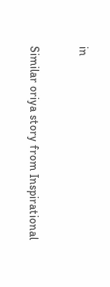in

Similar oriya story from Inspirational